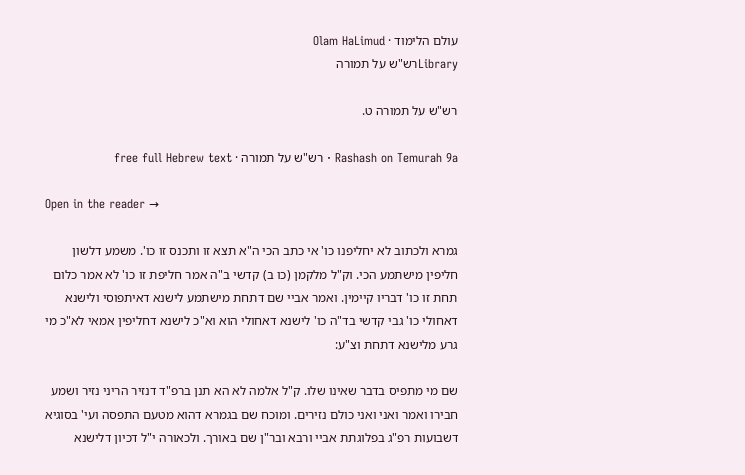עולם הלימוד · Olam HaLimud
Libraryרש"ש על תמורה

רש"ש על תמורה ט.

Rashash on Temurah 9a · רש"ש על תמורה · free full Hebrew text

Open in the reader →

גמרא ולכתוב לא יחליפנו כו' אי כתב הכי ה"א תצא זו ותכנס זו כו'. משמע דלשון חליפין מישתמע הכי. וק"ל מלקמן (כו ב) קדשי ב"ה אמר חליפת זו כו' לא אמר כלום תחת זו כו' דבריו קיימין. ואמר אביי שם דתחת מישתמע לישנא דאיתפוסי ולישנא דאחולי כו' גבי קדשי בד"ה כו' לישנא דאחולי הוא וא"כ לישנא דחליפין אמאי לא"כ מי גרע מלישנא דתחת וצ"ע:

שם מי מתפיס בדבר שאינו שלו. ק"ל אלמה לא הא תנן ברפ"ד דנזיר הריני נזיר ושמע חבירו ואמר ואני ואני כולם נזירים. ומוכח שם בגמרא דהוא מטעם התפסה ועי' בסוגיא דשבועות רפ"ג בפלוגתת אביי ורבא ובר"ן שם באורך. ולכאורה י"ל דכיון דלישנא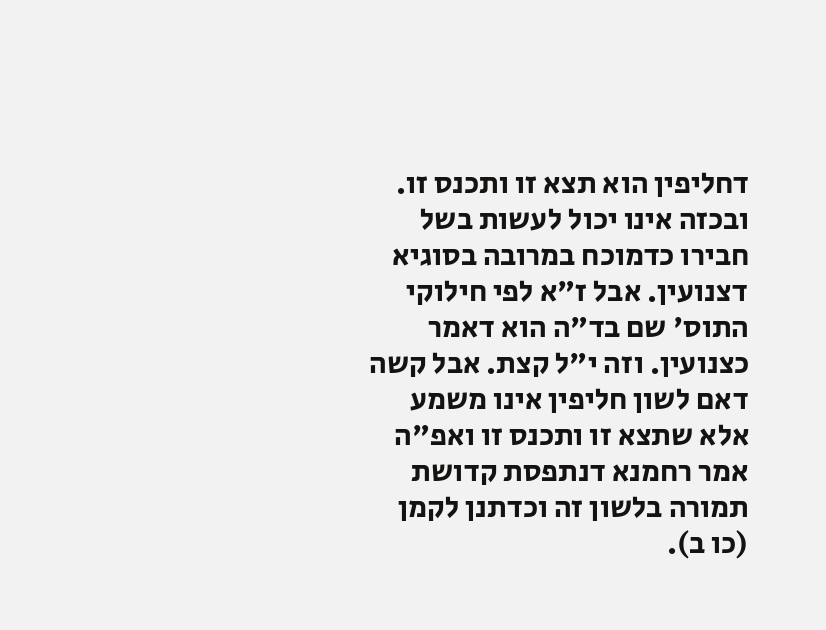דחליפין הוא תצא זו ותכנס זו. ובכזה אינו יכול לעשות בשל חבירו כדמוכח במרובה בסוגיא דצנועין. אבל ז"א לפי חילוקי התוס' שם בד"ה הוא דאמר כצנועין. וזה י"ל קצת. אבל קשה דאם לשון חליפין אינו משמע אלא שתצא זו ותכנס זו ואפ"ה אמר רחמנא דנתפסת קדושת תמורה בלשון זה וכדתנן לקמן (כו ב).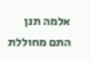אלמה תנן התם מחוללת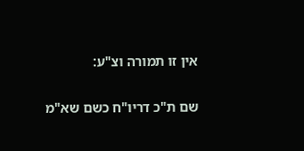אין זו תמורה וצ"ע:

שם ת"כ דריו"ח כשם שא"מ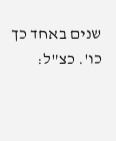שנים באחד כך כו'. כצ"ל: